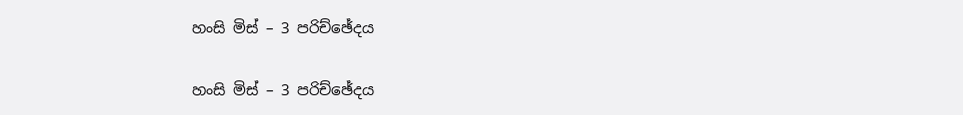හංසි මිස් – 3 පරිච්ඡේදය

හංසි මිස් – 3 පරිච්ඡේදය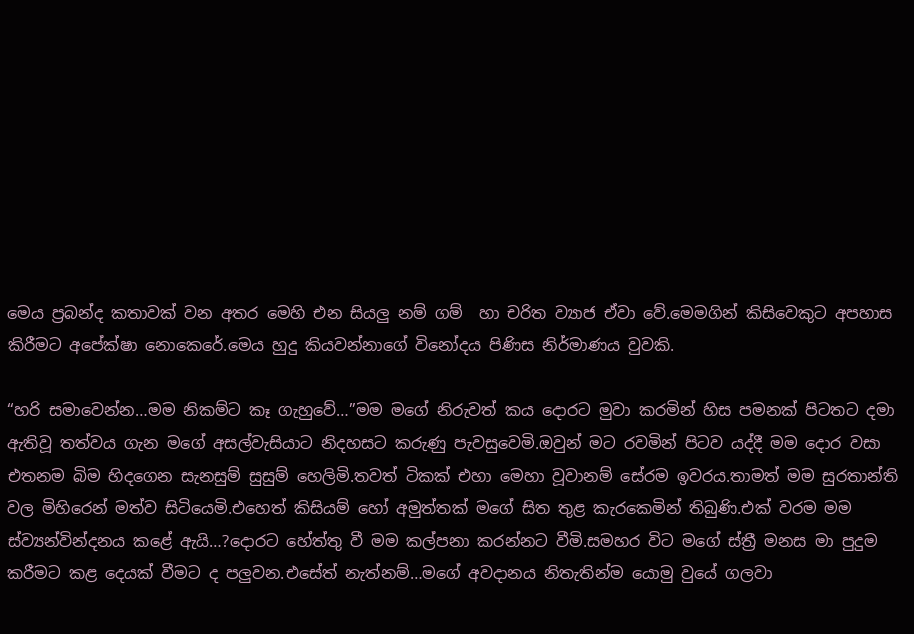මෙය ප්‍රබන්ද කතාවක් වන අතර මෙහි එන සියලු නම් ගම්  හා චරිත ව්‍යාජ ඒවා වේ.මෙමගින් කිසිවෙකුට අපහාස කිරීමට අපේක්ෂා නොකෙරේ.මෙය හුදු කියවන්නාගේ විනෝදය පිණිස නිර්මාණය වුවකි.

“හරි සමාවෙන්න…මම නිකම්ට කෑ ගැහුවේ…”මම මගේ නිරුවත් කය දොරට මුවා කරමින් හිස පමනක් පිටතට දමා ඇතිවූ තත්වය ගැන මගේ අසල්වැසියාට නිදහසට කරුණු පැවසුවෙමි.ඔවුන් මට රවමින් පිටව යද්දී මම දොර වසා එතනම බිම හිදගෙන සැනසුම් සුසුම් හෙලිමි.තවත් ටිකක් එහා මෙහා වූවානම් සේරම ඉවරය.තාමත් මම සුරතාන්ති වල මිහිරෙන් මත්ව සිටියෙමි.එහෙත් කිසියම් හෝ අමුත්තක් මගේ සිත තුළ කැරකෙමින් තිබුණි.එක් වරම මම ස්ව්‍යන්වින්දනය කළේ ඇයි…?දොරට හේත්තු වී මම කල්පනා කරන්නට වීමි.සමහර විට මගේ ස්ත්‍රී මනස මා පුදුම කරීමට කළ දෙයක් වීමට ද පලුවන.එසේත් නැත්නම්…මගේ අවදානය නිතැතින්ම යොමු වුයේ ගලවා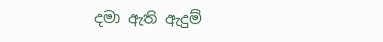දමා ඇති ඇදුම්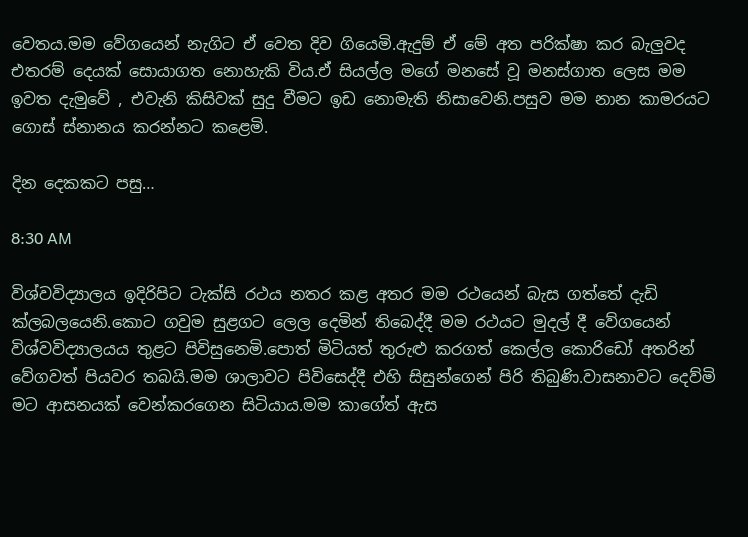වෙතය.මම වේගයෙන් නැගිට ඒ වෙත දිව ගියෙමි.ඇදුම් ඒ මේ අත පරික්ෂා කර බැලුවද එතරම් දෙයක් සොයාගත නොහැකි විය.ඒ සියල්ල මගේ මනසේ වූ මනස්ගාත ලෙස මම ඉවත දැමුවේ , එවැනි කිසිවක් සුදු වීමට ඉඩ නොමැති නිසාවෙනි.පසුව මම නාන කාමරයට ගොස් ස්නානය කරන්නට කළෙමි.

දින දෙකකට පසු…

8:30 AM

විශ්වවිද්‍යාලය ඉදිරිපිට ටැක්සි රථය නතර කළ අතර මම රථයෙන් බැස ගත්තේ දැඩි ක්ලබලයෙනි.කොට ගවුම සුළගට ලෙල දෙමින් තිබෙද්දී මම රථයට මුදල් දී වේගයෙන් විශ්වවිද්‍යාලයය තුළට පිවිසුනෙමි.පොත් මිටියත් තුරුළු කරගත් කෙල්ල කොරිඩෝ අතරින් වේගවත් පියවර තබයි.මම ශාලාවට පිවිසෙද්දී එහි සිසුන්ගෙන් පිරි තිබුණි.වාසනාවට දෙව්මි මට ආසනයක් වෙන්කරගෙන සිටියාය.මම කාගේත් ඇස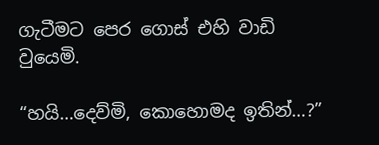ගැටීමට පෙර ගොස් එහි වාඩි වුයෙමි.

“හයි…දෙව්මි, කොහොමද ඉතින්…?”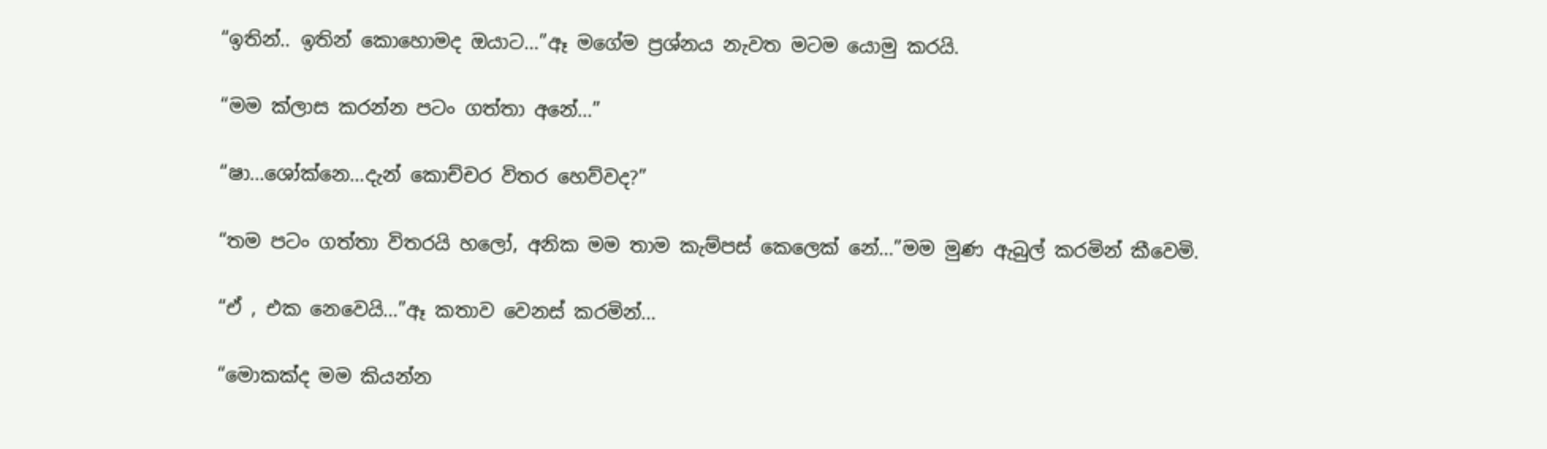“ඉතින්.. ඉතින් කොහොමද ඔයාට…”ඈ මගේම ප්‍රශ්නය නැවත මටම යොමු කරයි.

“මම ක්ලාස කරන්න පටං ගත්තා අනේ…”

“ෂා…ශෝක්නෙ…දැන් කොච්චර විතර හෙව්වද?”

“තම පටං ගත්තා විතරයි හලෝ, අනික මම තාම කැම්පස් කෙලෙක් නේ…”මම මුණ ඇබුල් කරමින් කීවෙමි.

“ඒ , එක නෙවෙයි…”ඈ කතාව වෙනස් කරමින්…

“මොකක්ද මම කියන්න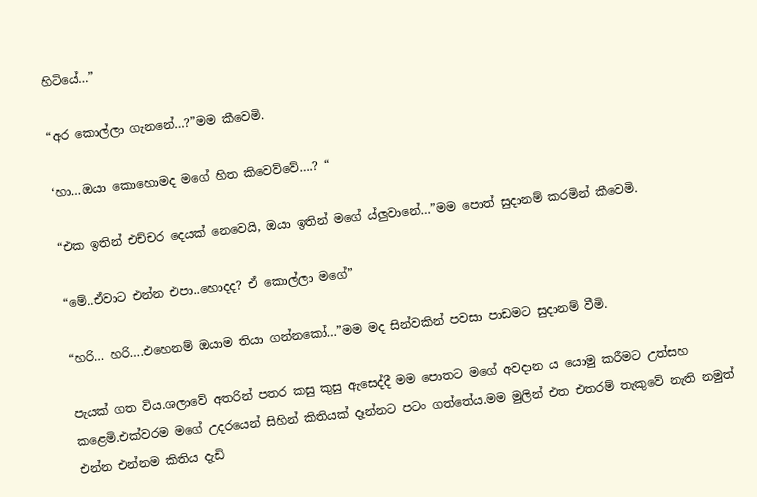හිටියේ…”

“අර කොල්ලා ගැනනේ…?”මම කීවෙමි.

‘හා…ඔයා කොහොමද මගේ හිත කිවෙව්වේ….? “

“එක ඉතින් එච්චර දෙයක් නෙවෙයි, ඔයා ඉතින් මගේ ය්ලුවානේ…”මම පොත් සුදානම් කරමින් කීවෙමි.

“මේ..ඒවාට එන්න එපා..හොදද? ඒ කොල්ලා මගේ”

“හරි… හරි….එහෙනම් ඔයාම තියා ගන්නකෝ…”මම මද සින්වකින් පවසා පාඩමට සුදානම් වීමි.

පැයක් ගත විය.ශලාවේ අතරින් පතර කසු කුසු ඇසෙද්දී මම පොතට මගේ අවදාන ය යොමු කරීමට උත්සහ කළෙමි.එක්වරම මගේ උදරයෙන් සිහින් කිතියක් දෑන්නට පටං ගත්තේය.මම මුලින් එත එතරම් තැකුවේ නැති නමුත් එන්න එන්නම කිතිය දැඩි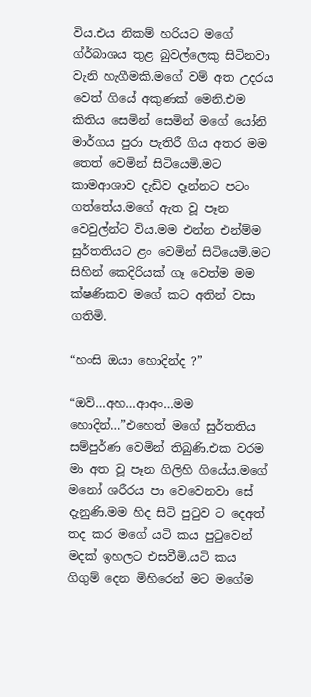විය.එය නිකම් හරියට මගේ ග්ර්බාශය තුළ බුවල්ලෙකු සිටිනවා වැනි හැගීමකි.මගේ වම් අත උදරය වෙත් ගියේ අකුණක් මෙනි.එම කිතිය සෙමින් සෙමින් මගේ යෝනි මාර්ගය පුරා පැතිරී ගිය අතර මම තෙත් වෙමින් සිටියෙමි.මට කාමආශාව දැඩිව දෑන්නට පටං ගත්තේය.මගේ ඇත වූ පෑන වෙවුල්න්ට විය.මම එන්න එන්ම්ම සුර්තතියට ළං වෙමින් සිටියෙමි.මට සිහින් කෙදිරියක් ගෑ වෙත්ම මම ක්ෂණිකව මගේ කට අතින් වසා ගතිමි.

“හංසි ඔයා හොදින්ද ?”

“ඔව්…අහ…ආඅං…මම හොදින්…”එහෙත් මගේ සුර්තතිය සම්පුර්ණ වෙමින් තිබුණි.එක වරම මා අත වූ පෑන ගිලිහි ගියේය.මගේ මනෝ ශරීරය පා වෙවෙනවා සේ දැනුණි.මම හිද සිටි පුටුව ට දෙඅත් තද කර මගේ යටි කය පුටුවෙන් මදක් ඉහලට එසවීමි.යටි කය ගිගුම් දෙන මිහිරෙන් මට මගේම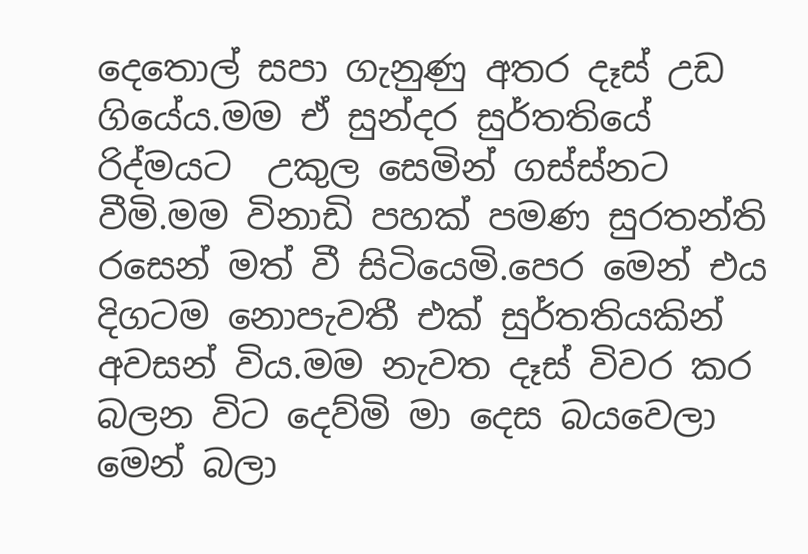දෙතොල් සපා ගැනුණු අතර දෑස් උඩ ගියේය.මම ඒ සුන්දර සුර්තතියේ රිද්මයට  උකුල සෙමින් ගස්ස්නට වීමි.මම විනාඩි පහක් පමණ සුරතන්ති රසෙන් මත් වී සිටියෙමි.පෙර මෙන් එය දිගටම නොපැවතී එක් සුර්තතියකින් අවසන් විය.මම නැවත දෑස් විවර කර බලන විට දෙව්මි මා දෙස බයවෙලා මෙන් බලා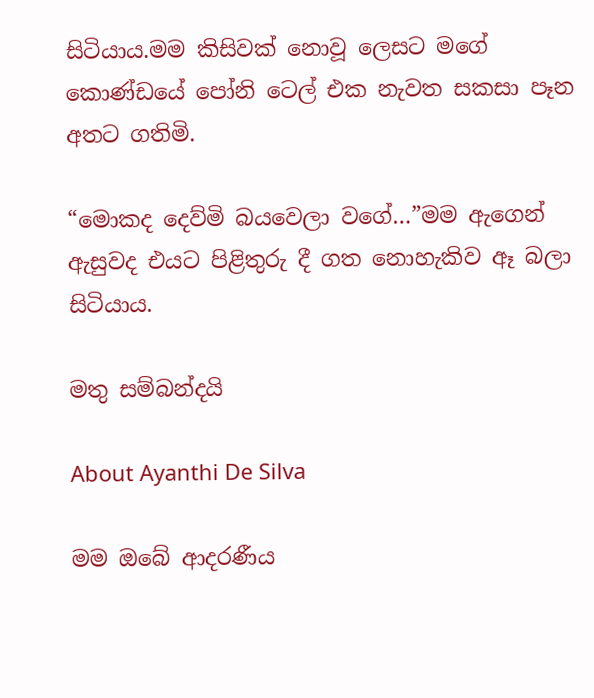සිටියාය.මම කිසිවක් නොවූ ලෙසට මගේ කොණ්ඩයේ පෝනි ටෙල් එක නැවත සකසා පෑන අතට ගතිමි.

“මොකද දෙව්මි බයවෙලා වගේ…”මම ඇගෙන් ඇසුවද එයට පිළිතුරු දී ගත නොහැකිව ඈ බලා සිටියාය.

මතු සම්බන්දයි

About Ayanthi De Silva

මම ඔබේ ආදරණීය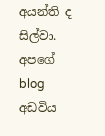අයන්ති ද සිල්වා. අපගේ blog අඩවිය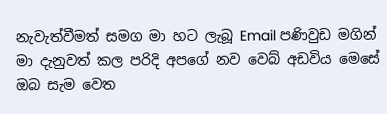නැවැත්වීමත් සමග මා හට ලැබූ Email පණිවුඩ මගින් මා දැනුවත් කල පරිදි අපගේ නව වෙබ් අඩවිය මෙසේ ඔබ සැම වෙත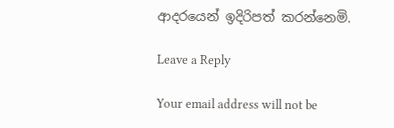ආදරයෙන් ඉදිරිපත් කරන්නෙමි.

Leave a Reply

Your email address will not be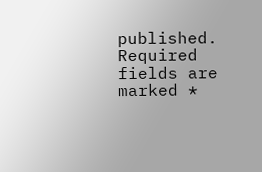published. Required fields are marked *